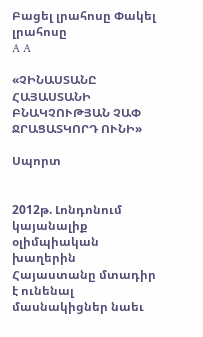Բացել լրահոսը Փակել լրահոսը
A A

«ՉԻՆԱՍՏԱՆԸ ՀԱՅԱՍՏԱՆԻ ԲՆԱԿՉՈՒԹՅԱՆ ՉԱՓ ՋՐԱՑԱՏԿՈՐԴ ՈՒՆԻ»

Սպորտ


2012թ. Լոնդոնում կայանալիք օլիմպիական խաղերին Հայաստանը մտադիր է ունենալ մասնակիցներ նաեւ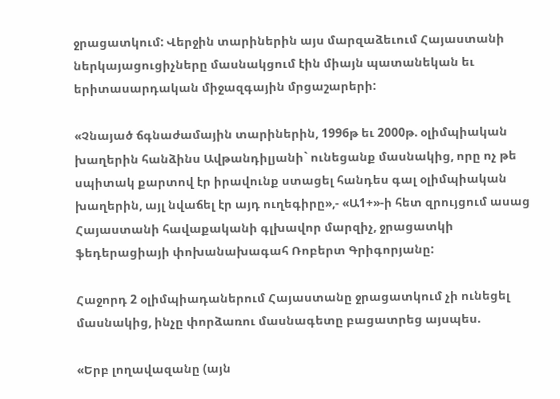ջրացատկում: Վերջին տարիներին այս մարզաձեւում Հայաստանի ներկայացուցիչները մասնակցում էին միայն պատանեկան եւ երիտասարդական միջազգային մրցաշարերի:

«Չնայած ճգնաժամային տարիներին, 1996թ եւ 2000թ. օլիմպիական խաղերին հանձինս Ավթանդիլյանի` ունեցանք մասնակից, որը ոչ թե սպիտակ քարտով էր իրավունք ստացել հանդես գալ օլիմպիական խաղերին, այլ նվաճել էր այդ ուղեգիրը»,- «Ա1+»-ի հետ զրույցում ասաց Հայաստանի հավաքականի գլխավոր մարզիչ, ջրացատկի ֆեդերացիայի փոխանախագահ Ռոբերտ Գրիգորյանը:

Հաջորդ 2 օլիմպիադաներում Հայաստանը ջրացատկում չի ունեցել մասնակից, ինչը փորձառու մասնագետը բացատրեց այսպես.

«Երբ լողավազանը (այն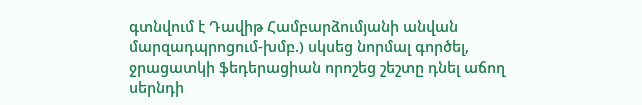գտնվում է Դավիթ Համբարձումյանի անվան մարզադպրոցում-խմբ.) սկսեց նորմալ գործել, ջրացատկի ֆեդերացիան որոշեց շեշտը դնել աճող սերնդի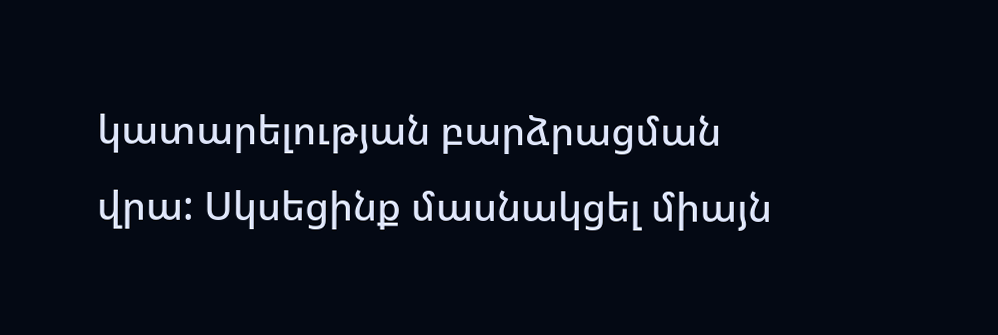կատարելության բարձրացման վրա: Սկսեցինք մասնակցել միայն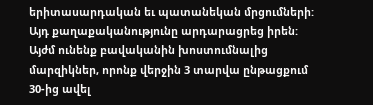երիտասարդական եւ պատանեկան մրցումների: Այդ քաղաքականությունը արդարացրեց իրեն: Այժմ ունենք բավականին խոստումնալից մարզիկներ, որոնք վերջին 3 տարվա ընթացքում 30-ից ավել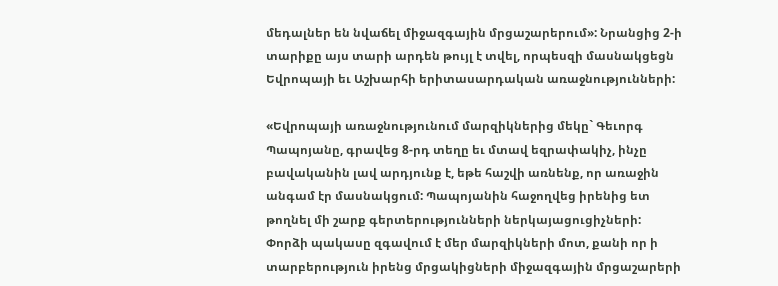մեդալներ են նվաճել միջազգային մրցաշարերում»: Նրանցից 2-ի տարիքը այս տարի արդեն թույլ է տվել, որպեսզի մասնակցեցն Եվրոպայի եւ Աշխարհի երիտասարդական առաջնությունների:

«Եվրոպայի առաջնությունում մարզիկներից մեկը` Գեւորգ Պապոյանը, գրավեց 8-րդ տեղը եւ մտավ եզրափակիչ, ինչը բավականին լավ արդյունք է, եթե հաշվի առնենք, որ առաջին անգամ էր մասնակցում: Պապոյանին հաջողվեց իրենից ետ թողնել մի շարք գերտերությունների ներկայացուցիչների: Փորձի պակասը զգավում է մեր մարզիկների մոտ, քանի որ ի տարբերություն իրենց մրցակիցների միջազգային մրցաշարերի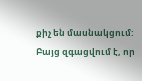քիչ են մասնակցում: Բայց զգացվում է, որ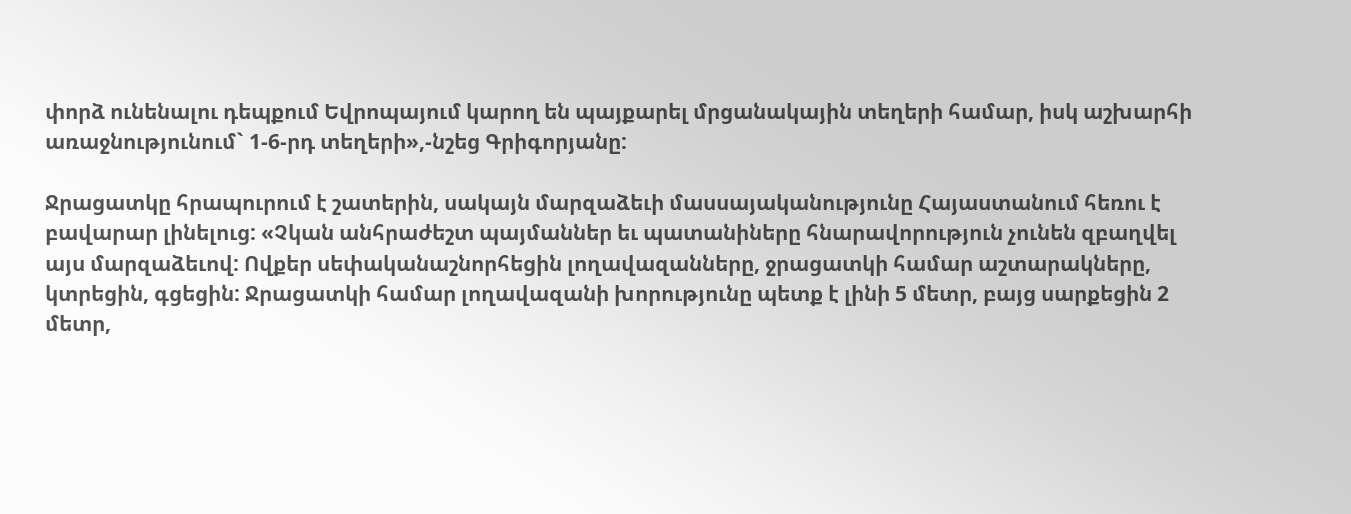փորձ ունենալու դեպքում Եվրոպայում կարող են պայքարել մրցանակային տեղերի համար, իսկ աշխարհի առաջնությունում` 1-6-րդ տեղերի»,-նշեց Գրիգորյանը:

Ջրացատկը հրապուրում է շատերին, սակայն մարզաձեւի մասսայականությունը Հայաստանում հեռու է բավարար լինելուց: «Չկան անհրաժեշտ պայմաններ եւ պատանիները հնարավորություն չունեն զբաղվել այս մարզաձեւով: Ովքեր սեփականաշնորհեցին լողավազանները, ջրացատկի համար աշտարակները, կտրեցին, գցեցին: Ջրացատկի համար լողավազանի խորությունը պետք է լինի 5 մետր, բայց սարքեցին 2 մետր,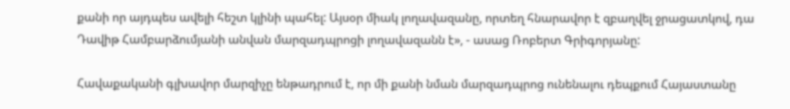քանի որ այդպես ավելի հեշտ կլինի պահել: Այսօր միակ լողավազանը, որտեղ հնարավոր է զբաղվել ջրացատկով, դա Դավիթ Համբարձումյանի անվան մարզադպրոցի լողավազանն է», - ասաց Ռոբերտ Գրիգորյանը:

Հավաքականի գլխավոր մարզիչը ենթադրում է, որ մի քանի նման մարզադպրոց ունենալու դեպքում Հայաստանը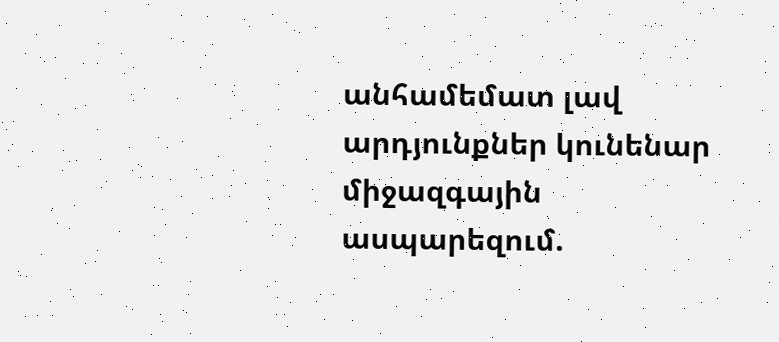անհամեմատ լավ արդյունքներ կունենար միջազգային ասպարեզում.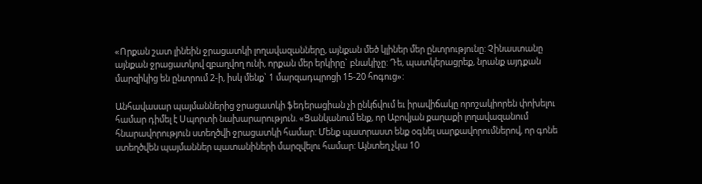«Որքան շատ լինեին ջրացատկի լողավազանները, այնքան մեծ կլիներ մեր ընտրությունը: Չինաստանը այնքան ջրացատկով զբաղվող ունի, որքան մեր երկիրը` բնակիչը: Դե, պատկերացրեք, նրանք այդքան մարզիկից են ընտրում 2-ի, իսկ մենք` 1 մարզադպրոցի 15-20 հոգուց»:

Անհավասար պայմաններից ջրացատկի ֆեդերացիան չի ընկճվում եւ իրավիճակը որոշակիորեն փոխելու համար դիմել է Սպորտի նախարարություն. «Ցանկանում ենք, որ Աբովյան քաղաքի լողավազանում հնարավորություն ստեղծվի ջրացատկի համար: Մենք պատրաստ ենք օգնել սարքավորումներով, որ գոնե ստեղծվեն պայմաններ պատանիների մարզվելու համար: Այնտեղ չկա 10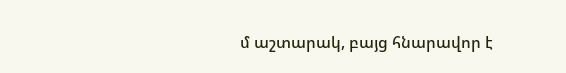մ աշտարակ, բայց հնարավոր է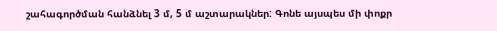շահագործման հանձնել 3 մ, 5 մ աշտարակներ: Գոնե այսպես մի փոքր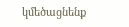կմեծացնենք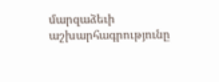մարզաձեւի աշխարհագրությունը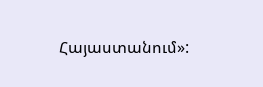Հայաստանում»: